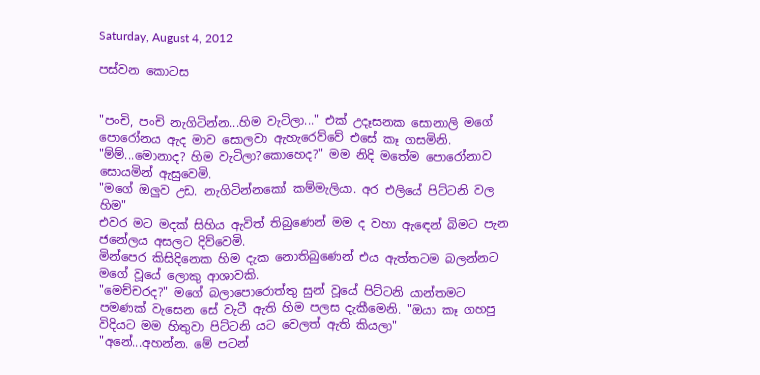Saturday, August 4, 2012

පස්වන කොටස


"පංචි, පංචි නැගිටින්න...හිම වැටිලා..." එක් උදෑසනක සොනාලි මගේ පොරෝනය ඇද මාව සොලවා ඇහැරෙව්වේ එසේ කෑ ගසමිනි.
"ම්ම්...මොනාද? හිම වැටිලා?කොහෙද?" මම නිදි මතේම පොරෝනාව සොයමින් ඇසුවෙමි.
"මගේ ඔලුව උඩ. නැගිටින්නකෝ කම්මැලියා. අර එලියේ පිට්ටනි වල හිම"
එවර මට මදක් සිහිය ඇවිත් තිබුණෙන් මම ද වහා ඇඳෙන් බිමට පැන ජනේලය අසලට දිව්වෙමි.
මින්පෙර කිසිදිනෙක හිම දැක නොතිබුණෙන් එය ඇත්තටම බලන්නට මගේ වූයේ ලොකු ආශාවකි.
"මෙච්චරද?" මගේ බලාපොරොත්තු සුන් වූයේ පිට්ටනි යාන්තමට පමණක් වැසෙන සේ වැටී ඇති හිම පලස දැකීමෙනි. "ඔයා කෑ ගහපු විදියට මම හිතුවා පිට්ටනි යට වෙලත් ඇති කියලා"
"අනේ...අහන්න. මේ පටන්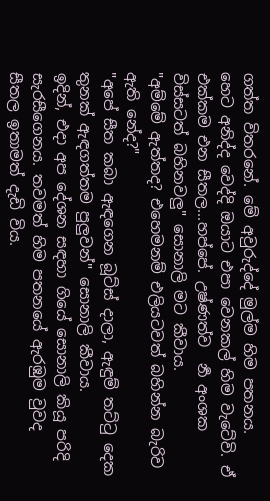ගත්ත විතරනේ. මේ අවුරුද්දේ මුල්ම හිම පතනය. හෙට අනිද්ද වෙද්දි ඔයාට එපා වෙනකල් හිම වැටේවි. ඒ එක්කම එන සීතල...හප්පේ. උෂ්ණත්ව  ර්‍න අංශක විස්සටත් බහිනවලු" සොනාලි මට කීවාය.
"අම්මේ ඇත්තද? එහෙමනම් එලියටවත් බහින්න බැරිව ඇති නේද?"
"අපේ සීත කබා ඇඳගෙන බූට්ස් දාලා, ඇඳුම් තට්ටු දෙක තුනක් ඇඳගත්තම පුලුවන්" සොනාලි කීවාය.
ඉදින්, එදා අප දේශන සඳහා ගියේ සොනාලි කියූ පරිදි සැරසීගෙනය. තවමත් හිම පතනයේ ඇරඹුම වුවද සීතල ඉතාමත් දැඩි විය.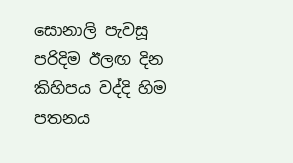සොනාලි පැවසූ පරිදිම ඊලඟ දින කිහිපය වද්දි හිම පතනය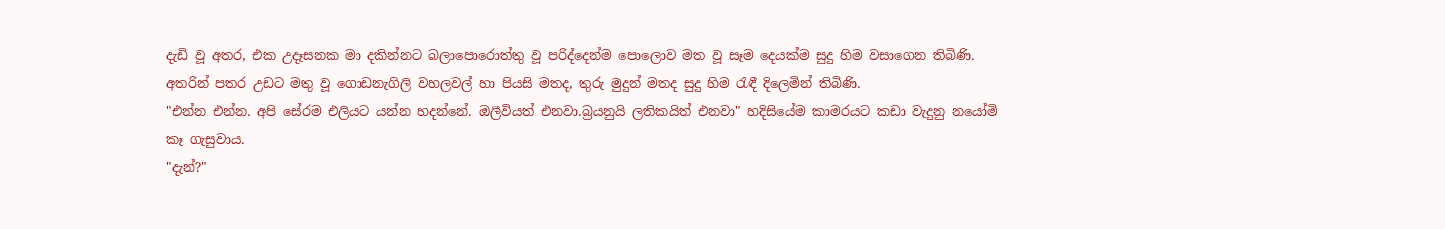දැඩි වූ අතර, එක උදෑසනක මා දකින්නට බලාපොරොත්තු වූ පරිද්දෙන්ම පොලොව මත වූ සෑම දෙයක්ම සුදු හිම වසාගෙන තිබිණි. අතරින් පතර උඩට මතු වූ ගොඩනැගිලි වහලවල් හා පියසි මතද, තුරු මුදුන් මතද සුදු හිම රැඳී දිලෙමින් තිබිණි.
"එන්න එන්න. අපි සේරම එලියට යන්න හදන්නේ. ඔලීවියත් එනවා.බ්‍රයනුයි ලතිකයිත් එනවා" හදිසියේම කාමරයට කඩා වැදුනු නයෝමි කෑ ගැසුවාය.
"දැන්?"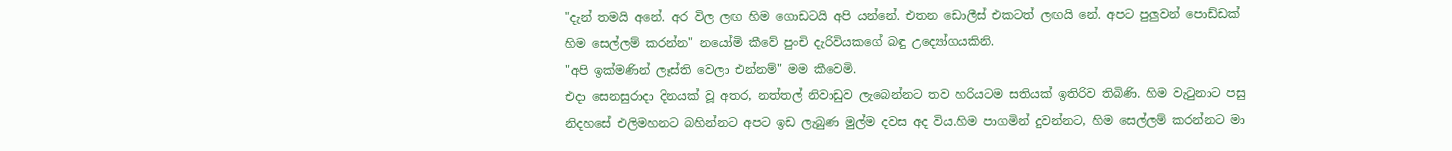"දැන් තමයි අනේ. අර විල ලඟ හිම ගොඩටයි අපි යන්නේ. එතන ඩොලීස් එකටත් ලඟයි නේ. අපට පුලුවන් පොඩ්ඩක් හිම සෙල්ලම් කරන්න" නයෝමි කීවේ පුංචි දැරිවියකගේ බඳු උද්‍යෝගයකිනි.
"අපි ඉක්මණින් ලෑස්ති වෙලා එන්නම්" මම කීවෙමි.
එදා සෙනසුරාදා දිනයක් වූ අතර, නත්තල් නිවාඩුව ලැබෙන්නට තව හරියටම සතියක් ඉතිරිව තිබිණි. හිම වැටුනාට පසු නිදහසේ එලිමහනට බහින්නට අපට ඉඩ ලැබුණ මුල්ම දවස අද විය.හිම පාගමින් දුවන්නට, හිම සෙල්ලම් කරන්නට මා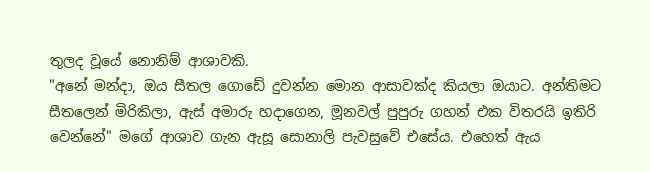තුලද වූයේ නොනිම් ආශාවකි.
"අනේ මන්දා, ඔය සීතල ගොඩේ දුවන්න මොන ආසාවක්ද කියලා ඔයාට. අන්තිමට සීතලෙන් මිරිකිලා, ඇස් අමාරු හදාගෙන, මූනවල් පුපුරු ගහන් එක විතරයි ඉතිරි වෙන්නේ" මගේ ආශාව ගැන ඇසූ සොනාලි පැවසුවේ එසේය. එහෙත් ඇය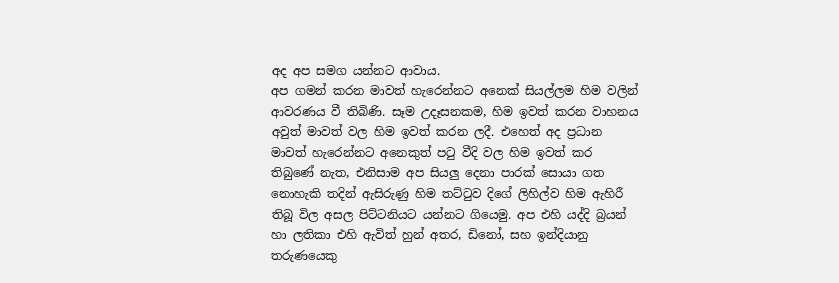අද අප සමග යන්නට ආවාය.
අප ගමන් කරන මාවත් හැරෙන්නට අනෙක් සියල්ලම හිම වලින් ආවරණය වී තිබිණි. සෑම උදෑසනකම, හිම ඉවත් කරන වාහනය අවුත් මාවත් වල හිම ඉවත් කරන ලදී. එහෙත් අද ප්‍රධාන මාවත් හැරෙන්නට අනෙකුත් පටු වීදි වල හිම ඉවත් කර තිබුණේ නැත, එනිසාම අප සියලු දෙනා පාරක් සොයා ගත නොහැකි තදින් ඇසිරුණු හිම තට්ටුව දිගේ ලිහිල්ව හිම ඇහිරී තිබූ විල අසල පිට්ටනියට යන්නට ගියෙමු. අප එහි යද්දි බ්‍රයන් හා ලතිකා එහි ඇවිත් හුන් අතර, ඩිනෝ, සහ ඉන්දියානු තරුණයෙකු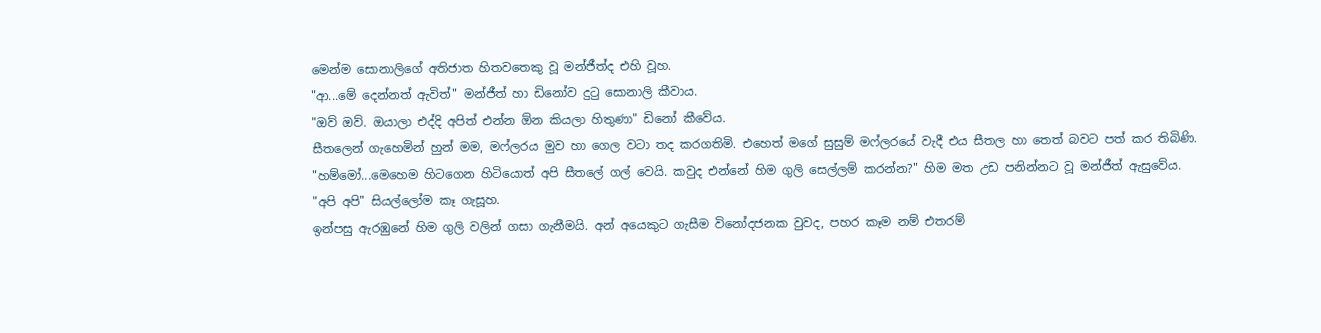මෙන්ම සොනාලිගේ අතිජාත හිතවතෙකු වූ මන්ජීත්ද එහි වූහ.
"ආ...මේ දෙන්නත් ඇවිත්" මන්ජීත් හා ඩිනෝව දුටු සොනාලි කීවාය.
"ඔව් ඔව්. ඔයාලා එද්දි අපිත් එන්න ඕන කියලා හිතුණා" ඩිනෝ කීවේය.
සීතලෙන් ගැහෙමින් හුන් මම, මෆ්ලරය මුව හා ගෙල වටා තද කරගතිමි. එහෙත් මගේ සුසුම් මෆ්ලරයේ වැදී එය සීතල හා තෙත් බවට පත් කර තිබිණි.
"හම්මෝ...මෙහෙම හිටගෙන හිටියොත් අපි සීතලේ ගල් වෙයි. කවුද එන්නේ හිම ගුලි සෙල්ලම් කරන්න?" හිම මත උඩ පනින්නට වූ මන්ජීත් ඇසුවේය.
"අපි අපි" සියල්ලෝම කෑ ගැසූහ.
ඉන්පසු ඇරඹුනේ හිම ගුලි වලින් ගසා ගැනීමයි. අන් අයෙකුට ගැසීම විනෝදජනක වුවද, පහර කෑම නම් එතරම්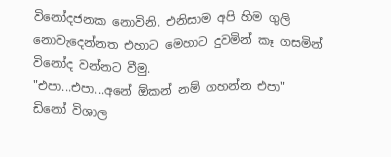විනෝදජනක නොවිනි. එනිසාම අපි හිම ගුලි නොවැදෙන්නත එහාට මෙහාට දුවමින් කෑ ගසමින් විනෝද වන්නට වීමු.
"එපා...එපා...අනේ ඕකන් නම් ගහන්න එපා"
ඩිනෝ විශාල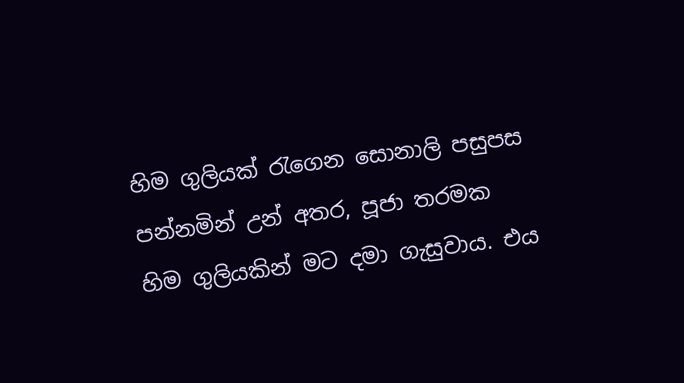හිම ගුලියක් රැගෙන සොනාලි පසුපස පන්නමින් උන් අතර, පූජා තරමක හිම ගුලියකින් මට දමා ගැසුවාය. එය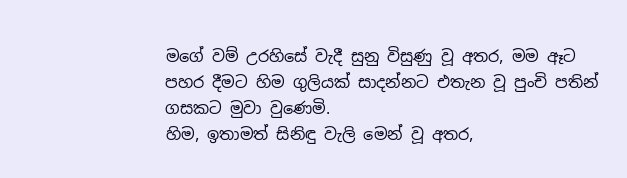මගේ වම් උරහිසේ වැදී සුනු විසුණු වූ අතර, මම ඈට පහර දීමට හිම ගුලියක් සාදන්නට එතැන වූ පුංචි පතින් ගසකට මුවා වුණෙමි.
හිම, ඉතාමත් සිනිඳු වැලි මෙන් වූ අතර,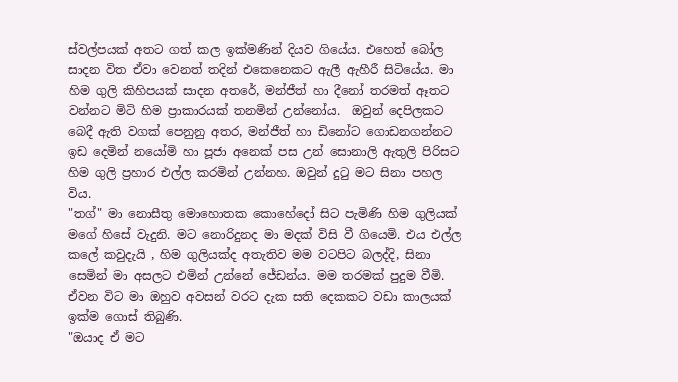ස්වල්පයක් අතට ගත් කල ඉක්මණින් දියව ගියේය. එහෙත් බෝල සාදන විත ඒවා වෙනත් තදින් එකෙනෙකට ඇලී ඇහීරී සිටියේය. මා හිම ගුලි කිහිපයක් සාදන අතරේ, මන්ජීත් හා දීනෝ තරමත් ඈතට වන්නට මිටි හිම ප්‍රාකාරයක් තනමින් උන්නෝය.  ඔවුන් දෙපිලකට බෙදී ඇති වගක් පෙනුනු අතර, මන්ජීත් හා ඩිනෝට ගොඩනගන්නට ඉඩ දෙමින් නයෝමි හා පූජා අනෙක් පස උන් සොනාලි ඇතුලි පිරිසට හිම ගුලි ප්‍රහාර එල්ල කරමින් උන්නහ. ඔවුන් දුටු මට සිනා පහල විය.
"තග්" මා නොසීතු මොහොතක කොහේදෝ සිට පැමිණි හිම ගුලියක් මගේ හිසේ වැදුනි. මට නොරිදුනද මා මදක් විසි වී ගියෙමි. එය එල්ල කලේ කවුදැයි , හිම ගුලියක්ද අතැතිව මම වටපිට බලද්දි, සිනා සෙමින් මා අසලට එමින් උන්නේ ජේඩන්ය. මම තරමක් පුදුම වීමි. ඒවන විට මා ඔහුව අවසන් වරට දැක සති දෙකකට වඩා කාලයක් ඉක්ම ගොස් තිබුණි.
"ඔයාද ඒ මට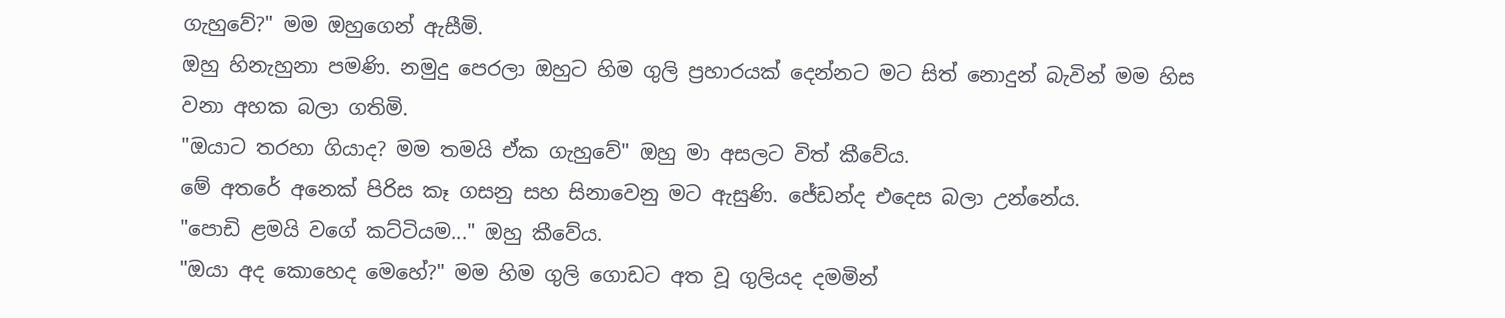ගැහුවේ?" මම ඔහුගෙන් ඇසීමි.
ඔහු හිනැහුනා පමණි. නමුදු පෙරලා ඔහුට හිම ගුලි ප්‍රහාරයක් දෙන්නට මට සිත් නොදුන් බැවින් මම හිස වනා අහක බලා ගතිමි.
"ඔයාට තරහා ගියාද? මම තමයි ඒක ගැහුවේ" ඔහු මා අසලට විත් කීවේය.
මේ අතරේ අනෙක් පිරිස කෑ ගසනු සහ සිනාවෙනු මට ඇසුණි. ජේඩන්ද එදෙස බලා උන්නේය.
"පොඩි ළමයි වගේ කට්ටියම..." ඔහු කීවේය.
"ඔයා අද කොහෙද මෙහේ?" මම හිම ගුලි ගොඩට අත වූ ගුලියද දමමින්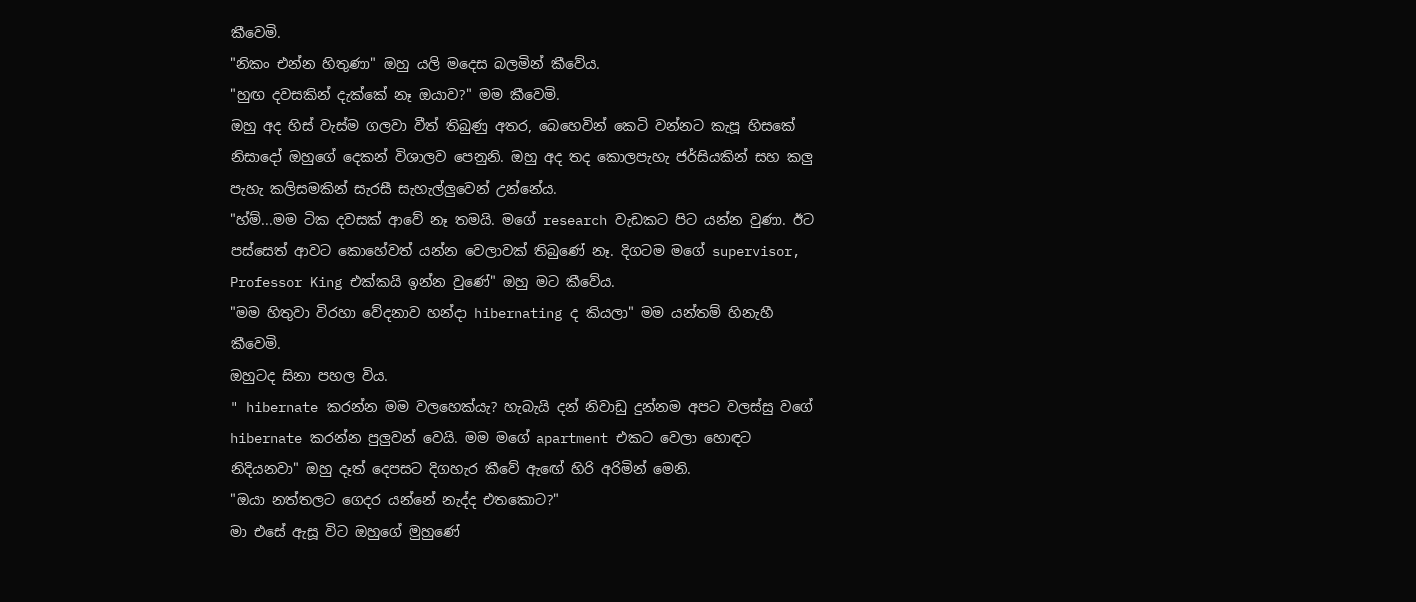කීවෙමි.
"නිකං එන්න හිතුණා" ඔහු යලි මදෙස බලමින් කීවේය.
"හුඟ දවසකින් දැක්කේ නෑ ඔයාව?" මම කීවෙමි.
ඔහු අද හිස් වැස්ම ගලවා වීත් තිබුණු අතර, බෙහෙවින් කෙටි වන්නට කැපූ හිසකේ නිසාදෝ ඔහුගේ දෙකන් විශාලව පෙනුනි. ඔහු අද තද කොලපැහැ ජර්සියකින් සහ කලු පැහැ කලිසමකින් සැරසී සැහැල්ලුවෙන් උන්නේය.
"හ්ම්...මම ටික දවසක් ආවේ නෑ තමයි. මගේ research වැඩකට පිට යන්න වුණා. ඊට පස්සෙත් ආවට කොහේවත් යන්න වෙලාවක් තිබුණේ නෑ. දිගටම මගේ supervisor, Professor King එක්කයි ඉන්න වුණේ" ඔහු මට කීවේය.
"මම හිතුවා විරහා වේදනාව හන්දා hibernating ද කියලා" මම යන්තම් හිනැහී කීවෙමි.
ඔහුටද සිනා පහල විය.
" hibernate කරන්න මම වලහෙක්යැ? හැබැයි දන් නිවාඩු දුන්නම අපට වලස්සු වගේ hibernate කරන්න පුලුවන් වෙයි. මම මගේ apartment එකට වෙලා හොඳට නිදියනවා" ඔහු දෑත් දෙපසට දිගහැර කීවේ ඇඟේ හිරි අරිමින් මෙනි.
"ඔයා නත්තලට ගෙදර යන්නේ නැද්ද එතකොට?"
මා එසේ ඇසූ විට ඔහුගේ මුහුණේ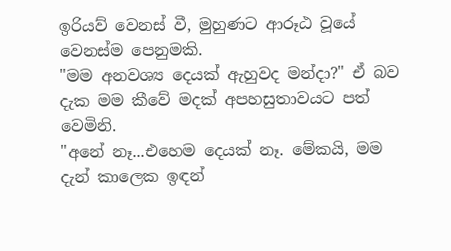ඉරියව් වෙනස් වී, මුහුණට ආරූඨ වූයේ වෙනස්ම පෙනුමකි.
"මම අනවශ්‍ය දෙයක් ඇහුවද මන්දා?" ඒ බව දැක මම කීවේ මදක් අපහසුතාවයට පත් වෙමිනි.
"අනේ නෑ...එහෙම දෙයක් නෑ. මේකයි, මම දැන් කාලෙක ඉඳන්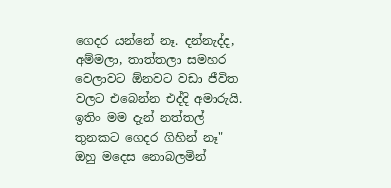ගෙදර යන්නේ නෑ. දන්නැද්ද, අම්මලා, තාත්තලා සමහර වෙලාවට ඕනවට වඩා ජීවිත වලට එබෙන්න එද්දි අමාරුයි. ඉතිං මම දැන් නත්තල් තුනකට ගෙදර ගිහින් නෑ" ඔහු මදෙස නොබලමින්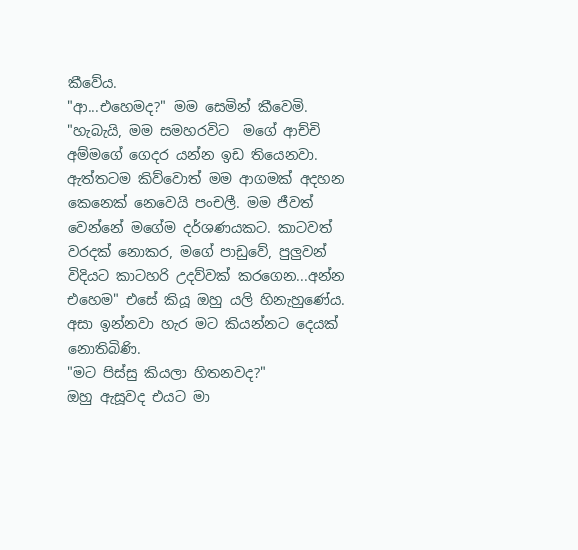කීවේය.
"ආ...එහෙමද?" මම සෙමින් කීවෙමි.
"හැබැයි, මම සමහරවිට  මගේ ආච්චි අම්මගේ ගෙදර යන්න ඉඩ තියෙනවා. ඇත්තටම කිව්වොත් මම ආගමක් අදහන කෙනෙක් නෙවෙයි පංචලී. මම ජීවත් වෙන්නේ මගේම දර්ශණයකට. කාටවත් වරදක් නොකර, මගේ පාඩුවේ, පුලුවන් විදියට කාටහරි උදව්වක් කරගෙන...අන්න එහෙම" එසේ කියූ ඔහු යලි හිනැහුණේය.
අසා ඉන්නවා හැර මට කියන්නට දෙයක් නොතිබිණි.
"මට පිස්සු කියලා හිතනවද?"
ඔහු ඇසූවද එයට මා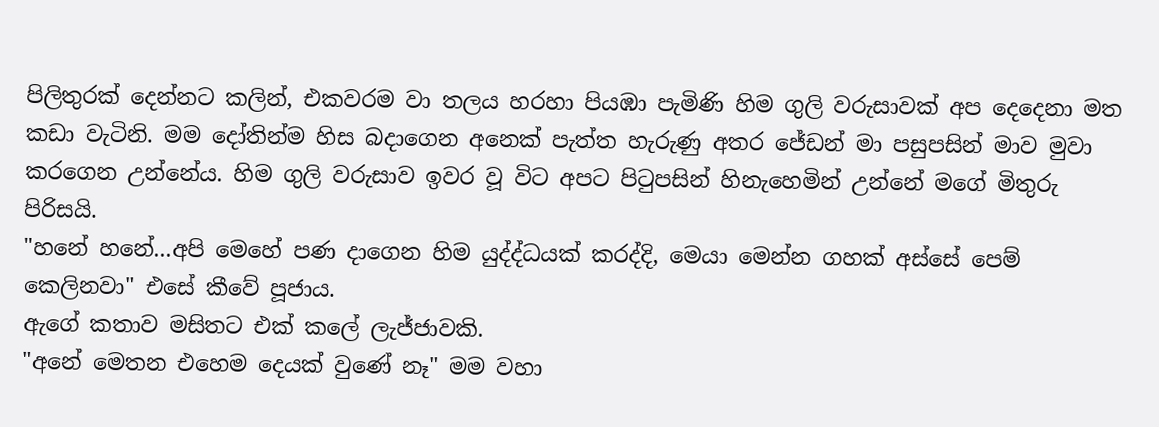පිලිතුරක් දෙන්නට කලින්, එකවරම වා තලය හරහා පියඹා පැමිණි හිම ගුලි වරුසාවක් අප දෙදෙනා මත කඩා වැටිනි. මම දෝතින්ම හිස බදාගෙන අනෙක් පැත්ත හැරුණු අතර ජේඩන් මා පසුපසින් මාව මුවා කරගෙන උන්නේය. හිම ගුලි වරුසාව ඉවර වූ විට අපට පිටුපසින් හිනැහෙමින් උන්නේ මගේ මිතුරු පිරිසයි.
"හනේ හනේ...අපි මෙහේ පණ දාගෙන හිම යුද්ද්ධයක් කරද්දි, මෙයා මෙන්න ගහක් අස්සේ පෙම් කෙලිනවා" එසේ කීවේ පූජාය.
ඇගේ කතාව මසිතට එක් කලේ ලැජ්ජාවකි.
"අනේ මෙතන එහෙම දෙයක් වුණේ නෑ" මම වහා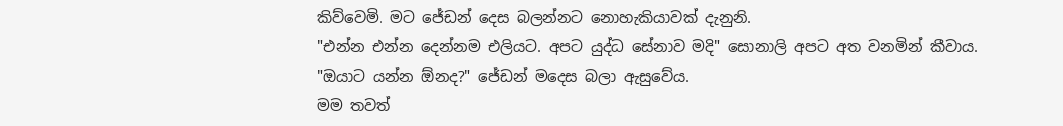කිව්වෙමි. මට ජේඩන් දෙස බලන්නට නොහැකියාවක් දැනුනි.
"එන්න එන්න දෙන්නම එලියට. අපට යුද්ධ සේනාව මදි" සොනාලි අපට අත වනමින් කීවාය.
"ඔයාට යන්න ඕනද?" ජේඩන් මදෙස බලා ඇසුවේය.
මම තවත්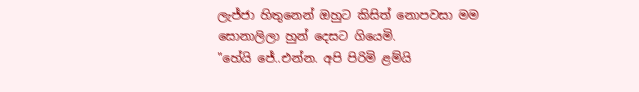ලැජ්ජා හිතුනෙන් ඔහුට කිසිත් නොපවසා මම සොනාලිලා හුන් දෙසට ගියෙමි.
"හේයි ජේ..එන්න. අපි පිරිමි ළම්යි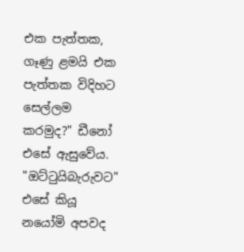එක පැත්තක, ගෑණු ළමයි එක පැත්තක විදිහට සෙල්ලම කරමුද?" ඩීනෝ එසේ ඇසුවේය.
"ඔට්ටුයිබැරුවට" එසේ කියූ නයෝමි අපවද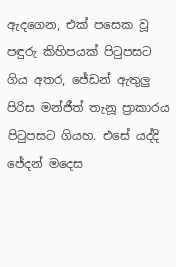ඇදගෙන, එක් පසෙක වූ පඳුරු කිහිපයක් පිටුපසට ගිය අතර, ජේඩන් ඇතුලු පිරිස මන්ජීත් තැනූ ප්‍රාකාරය පිටුපසට ගියහ. එසේ යද්දි ජේදන් මදෙස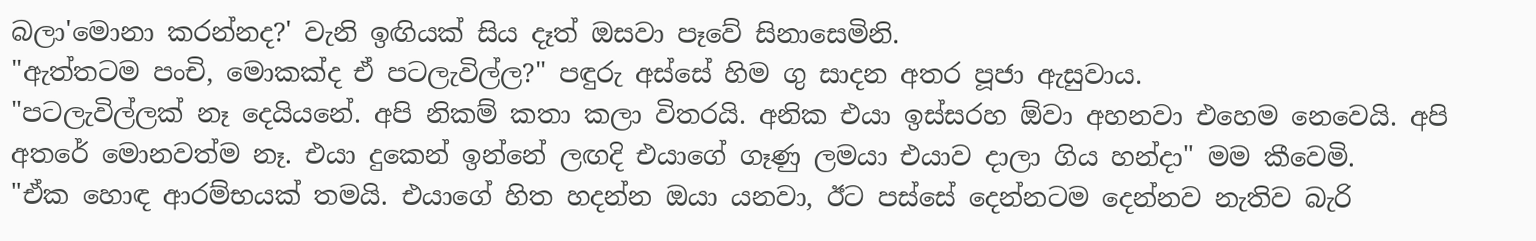බලා'මොනා කරන්නද?' වැනි ඉඟියක් සිය දෑත් ඔසවා පෑවේ සිනාසෙමිනි.
"ඇත්තටම පංචි, මොකක්ද ඒ පටලැවිල්ල?" පඳුරු අස්සේ හිම ගු සාදන අතර පූජා ඇසුවාය.
"පටලැවිල්ලක් නෑ දෙයියනේ. අපි නිකම් කතා කලා විතරයි. අනික එයා ඉස්සරහ ඕවා අහනවා එහෙම නෙවෙයි. අපි අතරේ මොනවත්ම නෑ. එයා දුකෙන් ඉන්නේ ලඟදි එයාගේ ගෑණු ලමයා එයාව දාලා ගිය හන්දා" මම කීවෙමි.
"ඒක හොඳ ආරම්භයක් තමයි. එයාගේ හිත හදන්න ඔයා යනවා, ඊට පස්සේ දෙන්නටම දෙන්නව නැතිව බැරි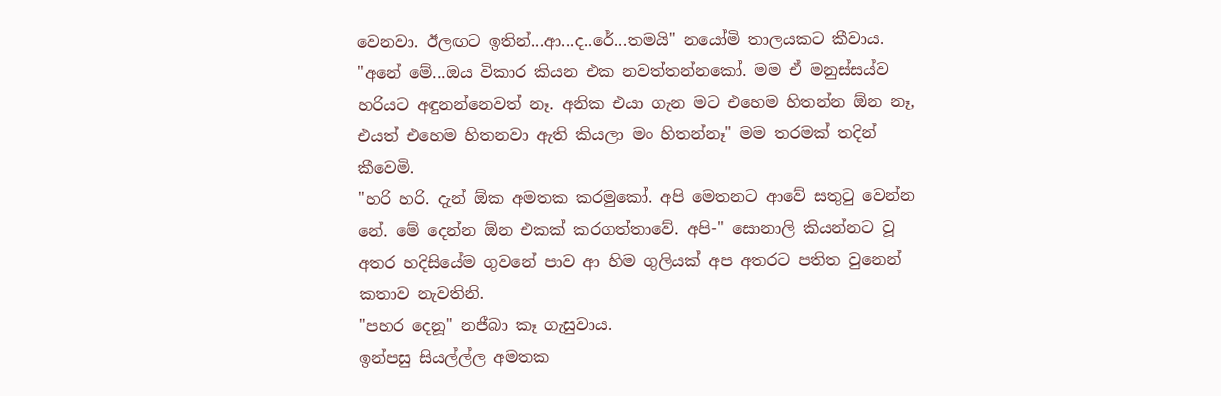වෙනවා. ඊලඟට ඉතින්...ආ...ද..රේ...තමයි" නයෝමි තාලයකට කීවාය.
"අනේ මේ...ඔය විකාර කියන එක නවත්තන්නකෝ. මම ඒ මනුස්සය්ව හරියට අඳුනන්නෙවත් නෑ. අනික එයා ගැන මට එහෙම හිතන්න ඕන නෑ, එයත් එහෙම හිතනවා ඇති කියලා මං හිතන්නෑ" මම තරමක් තදින් කීවෙමි.
"හරි හරි. දැන් ඕක අමතක කරමුකෝ. අපි මෙතනට ආවේ සතුටු වෙන්න නේ. මේ දෙන්න ඕන එකක් කරගත්තාවේ. අපි-" සොනාලි කියන්නට වූ අතර හදිසියේම ගුවනේ පාව ආ හිම ගුලියක් අප අතරට පතිත වුනෙන් කතාව නැවතිනි.
"පහර දෙනූ" නජීබා කෑ ගැසුවාය.
ඉන්පසු සියල්ල්ල අමතක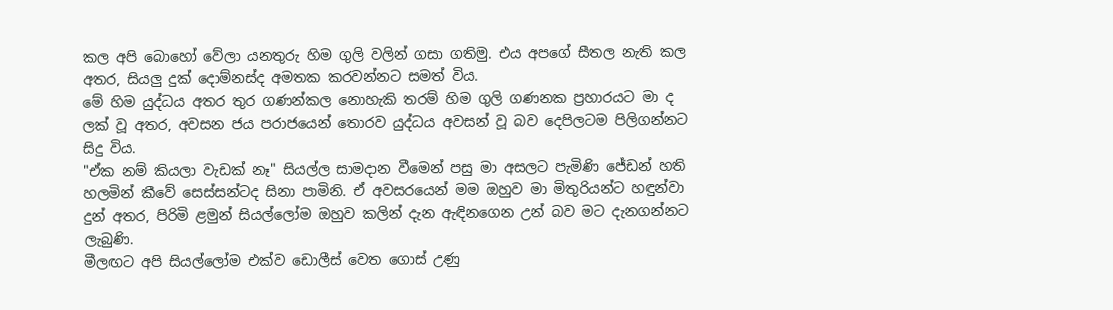කල අපි බොහෝ වේලා යනතුරු හිම ගුලි වලින් ගසා ගතිමු. එය අපගේ සීතල නැති කල අතර, සියලු දුක් දොම්නස්ද අමතක කරවන්නට සමත් විය.
මේ හිම යුද්ධය අතර තුර ගණන්කල නොහැකි තරම් හිම ගුලි ගණනක ප්‍රහාරයට මා ද ලක් වූ අතර, අවසන ජය පරාජයෙන් තොරව යුද්ධය අවසන් වූ බව දෙපිලටම පිලිගන්නට සිදු විය.
"ඒක නම් කියලා වැඩක් නෑ" සියල්ල සාමදාන වීමෙන් පසු මා අසලට පැමිණි ජේඩන් හති හලමින් කීවේ සෙස්සන්ටද සිනා පාමිනි. ඒ අවසරයෙන් මම ඔහුව මා මිතුරියන්ට හඳුන්වා දුන් අතර, පිරිමි ළමුන් සියල්ලෝම ඔහුව කලින් දැන ඇඳිනගෙන උන් බව මට දැනගන්නට ලැබුණි.
මීලඟට අපි සියල්ලෝම එක්ව ඩොලීස් වෙත ගොස් උණු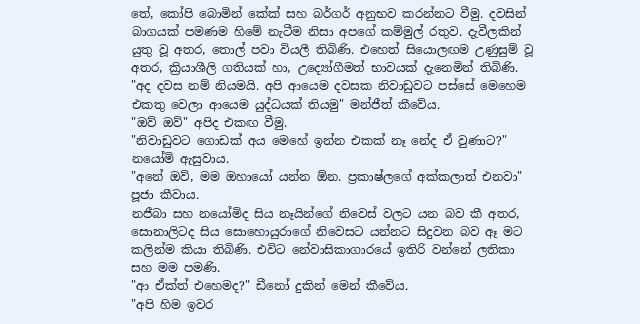තේ, කෝපි බොමින් කේක් සහ බර්ගර් අනුභව කරන්නට වීමු. දවසින් බාගයක් පමණම හිමේ නැටීම නිසා අපගේ කම්මුල් රතුව. දැවීලකින් යුතු වූ අතර, තොල් පවා වියලී තිබිණි. එහෙත් සියොලඟම උණුසුම් වූ අතර, ක්‍රියාශීලි ගතියක් හා, උද්‍යෝගීමත් භාවයක් දැනෙමින් තිබිණි.
"අද දවස නම් නියමයි. අපි ආයෙම දවසක නිවාඩුවට පස්සේ මෙහෙම එකතු වෙලා ආයෙම යුද්ධයක් තියමු" මන්ජීත් කීවේය.
"ඔව් ඔව්" අපිද එකඟ වීමු.
"නිවාඩුවට ගොඩක් අය මෙහේ ඉන්න එකක් නෑ නේද ඒ වුණාට?" නයෝමි ඇසුවාය.
"අනේ ඔව්, මම ඔහායෝ යන්න ඕන. ප්‍රකාෂ්ලගේ අක්කලාත් එනවා" පූජා කීවාය.
නජීබා සහ නයෝමිද සිය නෑයින්ගේ නිවෙස් වලට යන බව කී අතර, සොනාලිටද සිය සොහොයුරාගේ නිවෙසට යන්නට සිදුවන බව ඈ මට කලින්ම කියා තිබිණි. එවිට නේවාසිකාගාරයේ ඉතිරි වන්නේ ලතිකා සහ මම පමණි.
"ආ ඒක්ත් එහෙමද?" ඩීනෝ දුකින් මෙන් කීවේය.
"අපි හිම ඉවර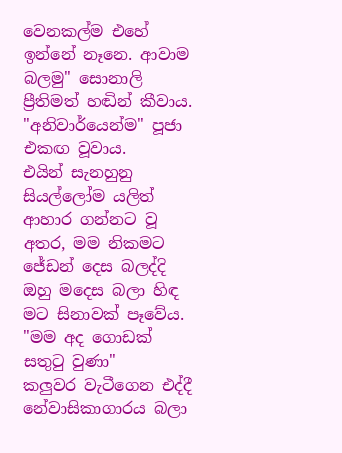වෙනකල්ම එහේ ඉන්නේ නෑනෙ. ආවාම බලමු" සොනාලි ප්‍රීතිමත් හඬින් කීවාය.
"අනිවාර්යෙන්ම" පූජා එකඟ වූවාය.
එයින් සැනහුනු සියල්ලෝම යලිත් ආහාර ගන්නට වූ අතර, මම නිකමට ජේඩන් දෙස බලද්දි ඔහු මදෙස බලා හිඳ මට සිනාවක් පෑවේය.
"මම අද ගොඩක් සතුටු වුණා"
කලුවර වැටීගෙන එද්දී නේවාසිකාගාරය බලා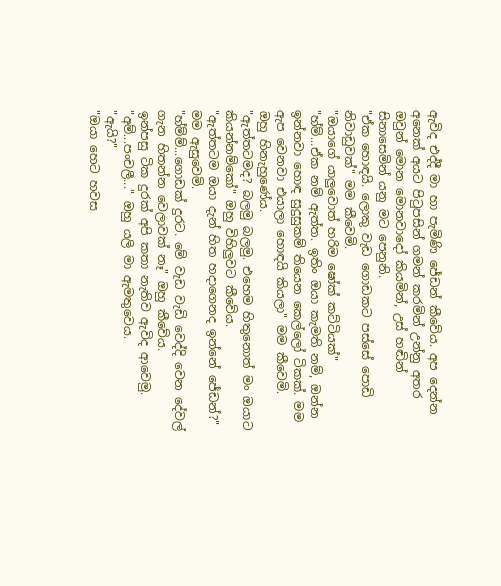ඇවිද එද්දී මා හා පැමිණි ජේඩන් කීවේය. අප දෙන්න අනෙක් අයට පිටුපසින් ගමන් කරමින් උන්නු අතර ඔවුන් මොන මොනවාදෝ කියමින්, උස් හඬින් සිනාසෙමින් යනු මට පෙනුනි.
"ඒක හොඳයි. ලොකු වැඩ ගොඩකට පස්සේ පොඩි නිවාඩුවක්" මම කීවෙමි.
"ඔයාගේ යාලුවොත් හරිම ෂෝක් කට්ටියක්"
"හ්ම්...ඒක නම් ඇත්ත. ඉතිං ඔයා කැමති නම්, ඔන්න ඉන්නවා හොඳ සුදුසුකම් තියෙන කෙල්ලෝ ටිකක්. මම ඇප වෙනවා එයාලා හොඳයි කියලා" මම කීවෙමි.
ඔහු හිනැහුණේය.
"ඇත්තටමද? බලමු බලමු. එහෙම හිතුනොත් මං ඔයාට කියන්නම්කෝ" ඔහු විහිලුවට කීවේය.
"ඇත්තටම ඔයා දැන් හිත හදාගෙනද ඉන්නේ ජේඩන්?" මම ඇසුවෙමි.
"හ්ම්ම්...ගොඩක් දුරට. මේ වැඩ වැඩි වෙද්දි වෙන දේවල් ගැන හිතන්න වෙලාවක් නෑ" ඔහු කීවේය.
ඉන්පසු ටික දුරක් අපි කතා නැතිව ඇවිද ආවෙමු.
"අම්...පංචලී..." ඔහු යලි මා ඇමතුවෙය.
"ඇයි?"
"ඔයා හෙට හවස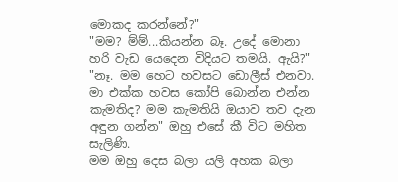මොකද කරන්නේ?"
"මම? ම්ම්...කියන්න බෑ. උදේ මොනා හරි වැඩ යෙදෙන විදියට තමයි. ඇයි?"
"නෑ. මම හෙට හවසට ඩොලීස් එනවා. මා එක්ක හවස කෝපි බොන්න එන්න කැමතිද? මම කැමතියි ඔයාව තව දැන අඳුන ගන්න" ඔහු එසේ කී විට මහිත සැලිණි.
මම ඔහු දෙස බලා යලි අහක බලා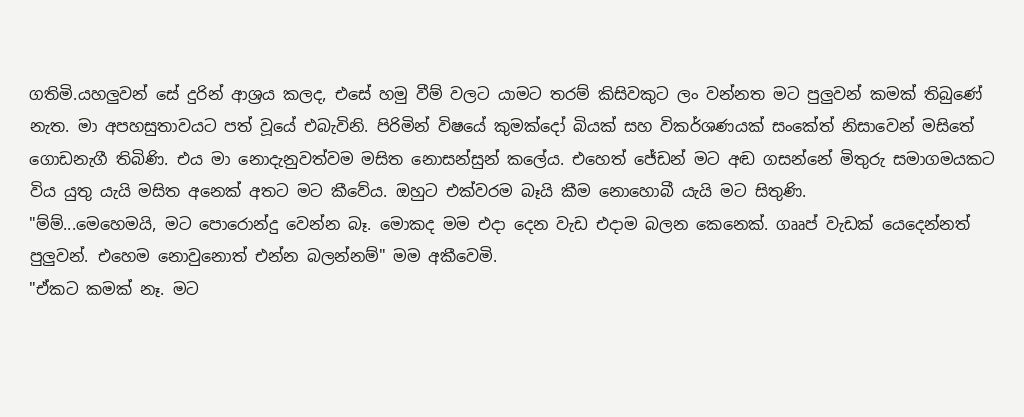ගතිමි.යහලුවන් සේ දුරින් ආශ්‍රය කලද, එසේ හමු වීම් වලට යාමට තරම් කිසිවකුට ලං වන්නත මට පුලුවන් කමක් තිබුණේ නැත. මා අපහසුතාවයට පත් වූයේ එබැවිනි. පිරිමින් විෂයේ කුමක්දෝ බියක් සහ විකර්ශණයක් සංකේත් නිසාවෙන් මසිතේ ගොඩනැගී තිබිණි. එය මා නොදැනුවත්වම මසිත නොසන්සුන් කලේය. එහෙත් ජේඩන් මට අඬ ගසන්නේ මිතුරු සමාගමයකට විය යුතු යැයි මසිත අනෙක් අතට මට කීවේය. ඔහුට එක්වරම බෑයි කීම නොහොබී යැයි මට සිතුණි.
"ම්ම්...මෙහෙමයි, මට පොරොන්දු වෙන්න බෑ. මොකද මම එදා දෙන වැඩ එදාම බලන කෙනෙක්. ගෲප් වැඩක් යෙදෙන්නත් පුලුවන්. එහෙම නොවුනොත් එන්න බලන්නම්" මම අකීවෙමි.
"ඒකට කමක් නෑ. මට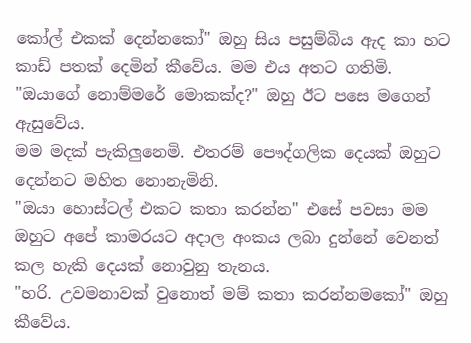කෝල් එකක් දෙන්නකෝ" ඔහු සිය පසුම්බිය ඇද කා හට කාඩ් පතක් දෙමින් කීවේය. මම එය අතට ගතිමි.
"ඔයාගේ නොම්මරේ මොකක්ද?" ඔහු ඊට පසෙ මගෙන් ඇසුවේය.
මම මදක් පැකිලුනෙමි. එතරම් පෞද්ගලික දෙයක් ඔහුට දෙන්නට මහිත නොනැමිනි.
"ඔයා හොස්ටල් එකට කතා කරන්න" එසේ පවසා මම ඔහුට අපේ කාමරයට අදාල අංකය ලබා දුන්නේ වෙනත් කල හැකි දෙයක් නොවුනු තැනය.
"හරි. උවමනාවක් වුනොත් මම් කතා කරන්නමකෝ" ඔහු කීවේය.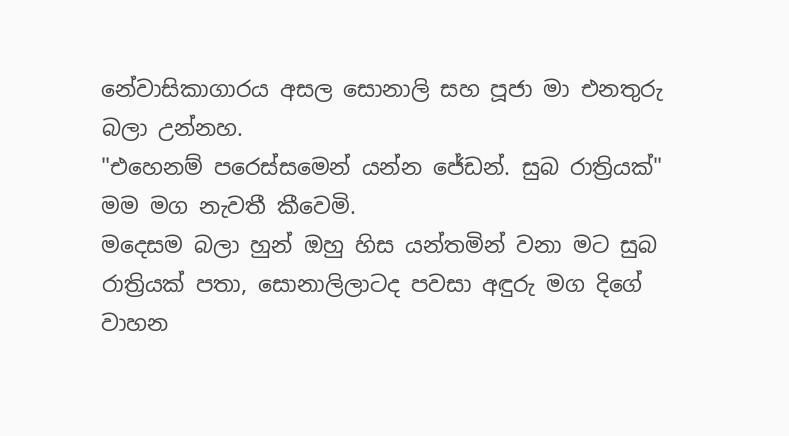නේවාසිකාගාරය අසල සොනාලි සහ පූජා මා එනතුරු බලා උන්නහ.
"එහෙනම් පරෙස්සමෙන් යන්න ජේඩන්. සුබ රාත්‍රියක්" මම මග නැවතී කීවෙමි.
මදෙසම බලා හුන් ඔහු හිස යන්තමින් වනා මට සුබ රාත්‍රියක් පතා, සොනාලිලාටද පවසා අඳුරු මග දිගේ වාහන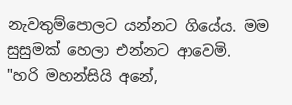නැවතුම්පොලට යන්නට ගියේය. මම සුසුමක් හෙලා එන්නට ආවෙමි.
"හරි මහන්සියි අනේ,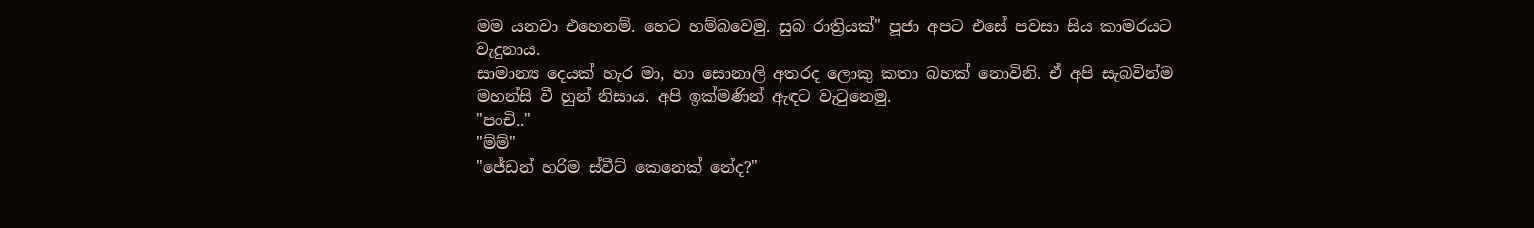මම යනවා එහෙනම්. හෙට හම්බවෙමු. සුබ රාත්‍රියක්" පූජා අපට එසේ පවසා සිය කාමරයට වැදුනාය.
සාමාන්‍ය දෙයක් හැර මා, හා සොනාලි අතරද ලොකු කතා බහක් නොවිනි. ඒ අපි සැබවින්ම මහන්සි වී හුන් නිසාය. අපි ඉක්මණින් ඇඳට වැටුනෙමු.
"පංචි.."
"ම්ම්"
"ජේඩන් හරිම ස්වීට් කෙනෙක් නේද?"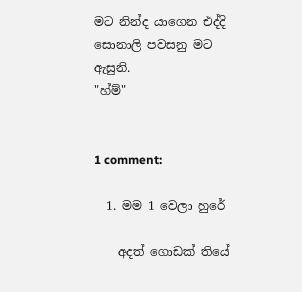මට නින්ද යාගෙන එද්දි සොනාලි පවසනු මට ඇසුනි.
"හ්ම්"


1 comment:

  1. මම 1 වෙලා හුරේ

    අදත් ගොඩක් තියේ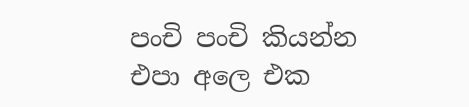පංචි පංචි කියන්න එපා අලෙ එක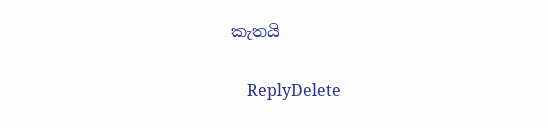කැතයි

    ReplyDelete